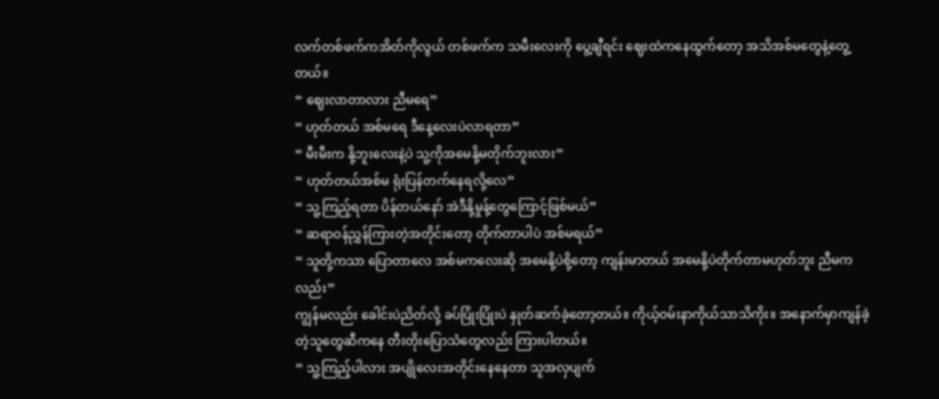လက်တစ်ဖက်ကအိတ်ကိုလွယ် တစ်ဖက်က သမီးလေးကို ပွေ့ချီရင်း ဈေးထဲကနေထွက်တော့ အသိအစ်မတွေနဲ့တွေ့တယ်။
“ ဈေးလာတာလား ညီမရေ”
“ ဟုတ်တယ် အစ်မရေ ဒီနေ့လေးပဲလာရတာ”
“ မီးမီးက နို့ဘူးလေးနဲ့ပဲ သူ့ကိုအမေနို့မတိုက်ဘူးလား”
“ ဟုတ်တယ်အစ်မ ရုံးပြန်တက်နေရလို့လေ”
“ သူ့ကြည့်ရတာ ပိန်တယ်နော် အဲဒီနို့မှုန့်တွေကြောင့်ဖြစ်မယ်”
“ ဆရာဝန်ညွှန်ကြားတဲ့အတိုင်းတော့ တိုက်တာပါပဲ အစ်မရယ်”
“ သူတို့ကသာ ပြောတာလေ အစ်မကလေးဆို အမေနို့ပဲစို့တော့ ကျန်းမာတယ် အမေနို့ပဲတိုက်တာမဟုတ်ဘူး ညီမကလည်း”
ကျွန်မလည်း ခေါင်းပဲညိတ်လို့ ခပ်ပြုံးပြုံးပဲ နှုတ်ဆက်ခဲ့တော့တယ်။ ကိုယ့်ဝမ်းနာကိုယ်သာသိကိုး။ အနောက်မှာကျန်ခဲ့တဲ့သူတွေဆီကနေ တီးတိုးပြောသံတွေလည်း ကြားပါတယ်။
“ သူ့ကြည့်ပါလား အပျိုလေးအတိုင်းနေနေတာ သူအလှပျက်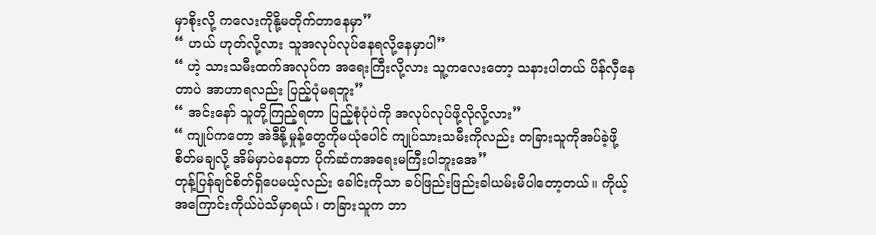မှာစိုးလို့ ကလေးကိုနို့မတိုက်တာနေမှာ”
“ ဟယ် ဟုတ်လို့လား သူအလုပ်လုပ်နေရလို့နေမှာပါ”
“ ဟဲ့ သားသမီးထက်အလုပ်က အရေးကြီးလို့လား သူ့ကလေးတော့ သနားပါတယ် ပိန်လှီနေတာပဲ အာဟာရလည်း ပြည့်ပုံမရဘူး”
“ အင်းနော် သူတို့ကြည့်ရတာ ပြည့်စုံပုံပဲကို အလုပ်လုပ်ဖို့လိုလို့လား”
“ ကျုပ်ကတော့ အဲဒီနို့မှုန့်တွေကိုမယုံပေါင် ကျုပ်သားသမီးကိုလည်း တခြားသူကိုအပ်ခဲ့ဖို့ စိတ်မချလို့ အိမ်မှာပဲနေတာ ပိုက်ဆံကအရေးမကြီးပါဘူးအေ”
တုန့်ပြန်ချင်စိတ်ရှိပေမယ့်လည်း ခေါင်းကိုသာ ခပ်ဖြည်းဖြည်းခါယမ်းမိပါတော့တယ်။ ကိုယ့်အကြောင်းကိုယ်ပဲသိမှာရယ်၊ တခြားသူက ဘာ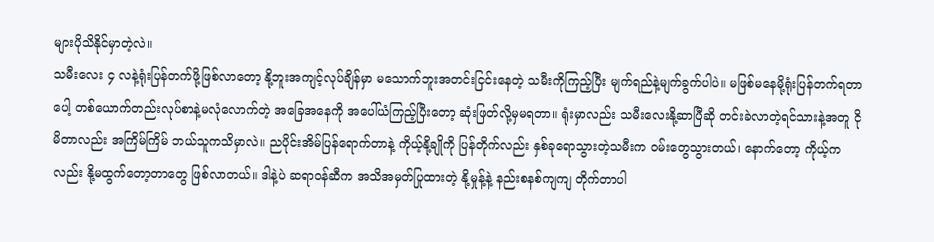များပိုသိနိုင်မှာတဲ့လဲ။
သမီးလေး ၄ လနဲ့ရုံးပြန်တက်ဖို့ဖြစ်လာတော့ နို့ဘူးအကျင့်လုပ်ချိန်မှာ မသောက်ဘူးအတင်းငြင်းနေတဲ့ သမီးကိုကြည့်ပြီး မျက်ရည်နဲ့မျက်ခွက်ပါပဲ။ မဖြစ်မနေမို့ရုံးပြန်တက်ရတာပေါ့ တစ်ယောက်တည်းလုပ်စာနဲ့မလုံလောက်တဲ့ အခြေအနေကို အပေါ်ယံကြည့်ပြီးတော့ ဆုံးဖြတ်လို့မှမရတာ။ ရုံးမှာလည်း သမီးလေးနို့ဆာပြီဆို တင်းခဲလာတဲ့ရင်သားနဲ့အတူ ငိုမိတာလည်း အကြိမ်ကြိမ် ဘယ်သူကသိမှာလဲ။ ညပိုင်းအိမ်ပြန်ရောက်တာနဲ့ ကိုယ့်နို့ချိုကို ပြန်တိုက်လည်း နှစ်ခုရောသွားတဲ့သမီးက ဝမ်းတွေသွားတယ်၊ နောက်တော့ ကိုယ့်ကလည်း နို့မထွက်တော့တာတွေ ဖြစ်လာတယ်။ ဒါနဲ့ပဲ ဆရာဝန်ဆီက အသိအမှတ်ပြုထားတဲ့ နို့မှုန့်နဲ့ နည်းစနစ်ကျကျ တိုက်တာပါ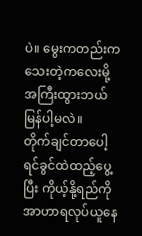ပဲ။ မွေးကတည်းက သေးတဲ့ကလေးမို့ အကြီးထွားဘယ်မြန်ပါ့မလဲ။
တိုက်ချင်တာပေါ့ ရင်ခွင်ထဲထည့်ပွေ့ပြီး ကိုယ့်နို့ရည်ကို အာဟာရလုပ်ယူနေ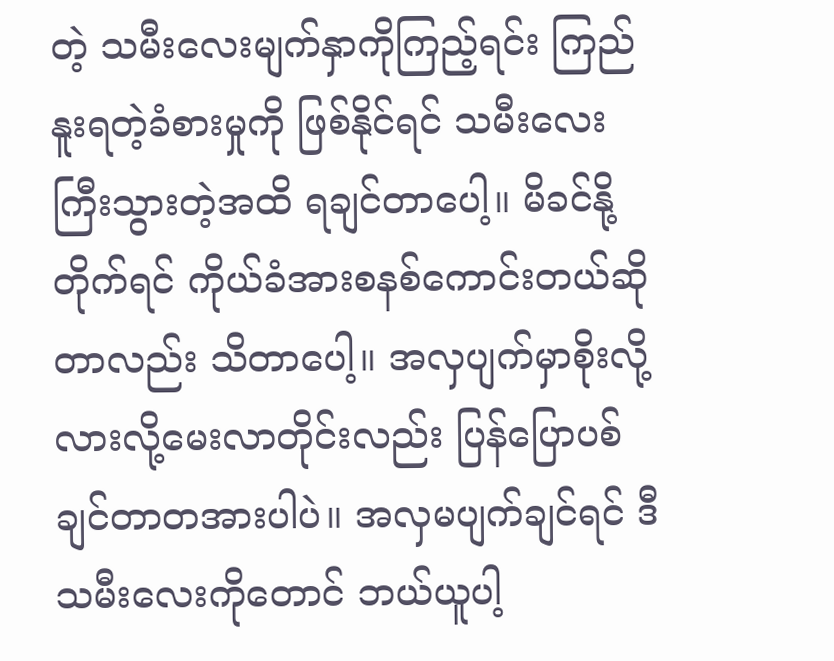တဲ့ သမီးလေးမျက်နှာကိုကြည့်ရင်း ကြည်နူးရတဲ့ခံစားမှုကို ဖြစ်နိုင်ရင် သမီးလေးကြီးသွားတဲ့အထိ ရချင်တာပေါ့။ မိခင်နို့တိုက်ရင် ကိုယ်ခံအားစနစ်ကောင်းတယ်ဆိုတာလည်း သိတာပေါ့။ အလှပျက်မှာစိုးလို့လားလို့မေးလာတိုင်းလည်း ပြန်ပြောပစ်ချင်တာတအားပါပဲ။ အလှမပျက်ချင်ရင် ဒီသမီးလေးကိုတောင် ဘယ်ယူပါ့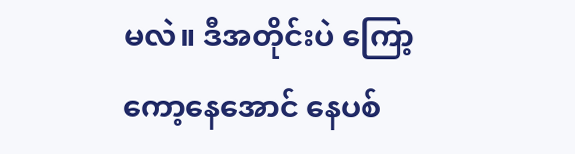မလဲ။ ဒီအတိုင်းပဲ ကြော့ကော့နေအောင် နေပစ်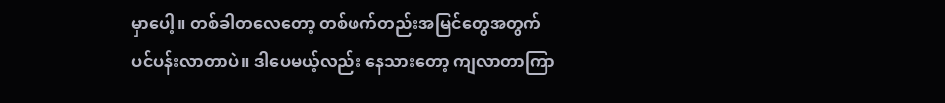မှာပေါ့။ တစ်ခါတလေတော့ တစ်ဖက်တည်းအမြင်တွေအတွက် ပင်ပန်းလာတာပဲ။ ဒါပေမယ့်လည်း နေသားတော့ ကျလာတာကြာ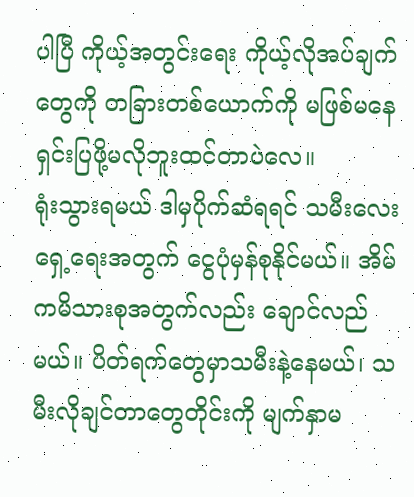ပါပြီ ကိုယ့်အတွင်းရေး ကိုယ့်လိုအပ်ချက်တွေကို တခြားတစ်ယောက်ကို မဖြစ်မနေရှင်းပြဖို့မလိုဘူးထင်တာပဲလေ။
ရုံးသွားရမယ် ဒါမှပိုက်ဆံရရင် သမီးလေးရှေ့ရေးအတွက် ငွေပုံမှန်စုနိုင်မယ်။ အိမ်ကမိသားစုအတွက်လည်း ချောင်လည်မယ်။ ပိတ်ရက်တွေမှာသမီးနဲ့နေမယ်၊ သမီးလိုချင်တာတွေတိုင်းကို မျက်နှာမ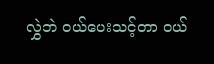လွှဲဘဲ ဝယ်ပေးသင့်တာ ဝယ်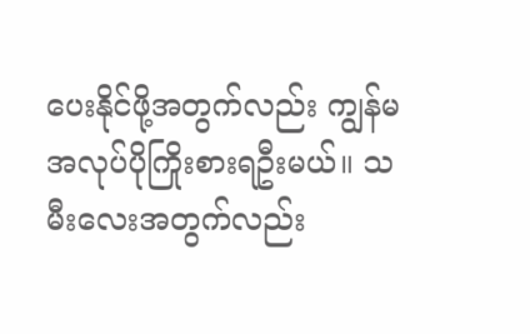ပေးနိုင်ဖို့အတွက်လည်း ကျွန်မ အလုပ်ပိုကြိုးစားရဦးမယ်။ သမီးလေးအတွက်လည်း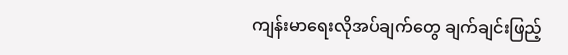ကျန်းမာရေးလိုအပ်ချက်တွေ ချက်ချင်းဖြည့်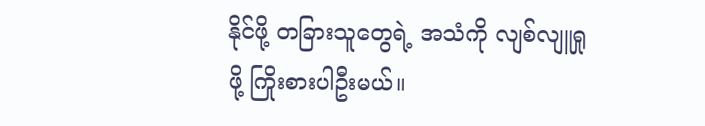နိုင်ဖို့ တခြားသူတွေရဲ့ အသံကို လျစ်လျူရှုဖို့ ကြိုးစားပါဦးမယ်။